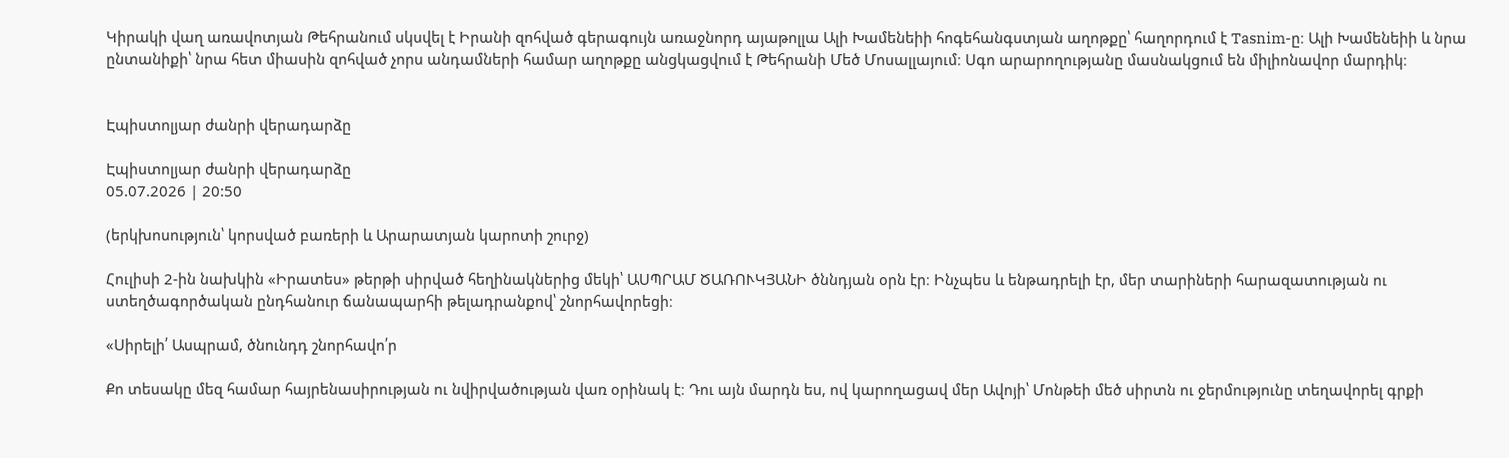Կիրակի վաղ առավոտյան Թեհրանում սկսվել է Իրանի զոհված գերագույն առաջնորդ այաթոլլա Ալի Խամենեիի հոգեհանգստյան աղոթքը՝ հաղորդում է Tasnim-ը։ Ալի Խամենեիի և նրա ընտանիքի՝ նրա հետ միասին զոհված չորս անդամների համար աղոթքը անցկացվում է Թեհրանի Մեծ Մոսալլայում։ Սգո արարողությանը մասնակցում են միլիոնավոր մարդիկ։


Էպիստոլյար ժանրի վերադարձը

Էպիստոլյար ժանրի վերադարձը
05.07.2026 | 20:50

(երկխոսություն՝ կորսված բառերի և Արարատյան կարոտի շուրջ)

Հուլիսի 2-ին նախկին «Իրատես» թերթի սիրված հեղինակներից մեկի՝ ԱՍՊՐԱՄ ԾԱՌՈՒԿՅԱՆԻ ծննդյան օրն էր։ Ինչպես և ենթադրելի էր, մեր տարիների հարազատության ու ստեղծագործական ընդհանուր ճանապարհի թելադրանքով՝ շնորհավորեցի։

«Սիրելի՛ Ասպրամ, ծնունդդ շնորհավո՛ր

Քո տեսակը մեզ համար հայրենասիրության ու նվիրվածության վառ օրինակ է։ Դու այն մարդն ես, ով կարողացավ մեր Ավոյի՝ Մոնթեի մեծ սիրտն ու ջերմությունը տեղավորել գրքի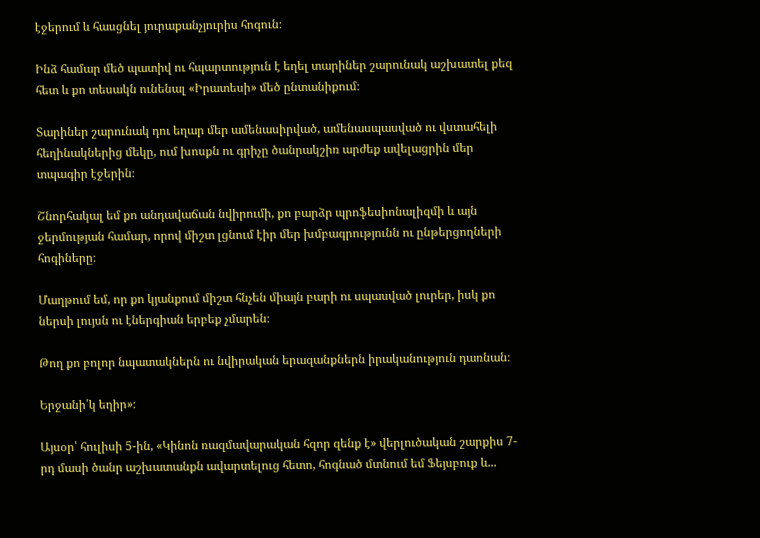էջերում և հասցնել յուրաքանչյուրիս հոգուն։

Ինձ համար մեծ պատիվ ու հպարտություն է եղել տարիներ շարունակ աշխատել քեզ հետ և քո տեսակն ունենալ «Իրատեսի» մեծ ընտանիքում։

Տարիներ շարունակ դու եղար մեր ամենասիրված, ամենասպասված ու վստահելի հեղինակներից մեկը, ում խոսքն ու գրիչը ծանրակշիռ արժեք ավելացրին մեր տպագիր էջերին։

Շնորհակալ եմ քո անդավաճան նվիրումի, քո բարձր պրոֆեսիոնալիզմի և այն ջերմության համար, որով միշտ լցնում էիր մեր խմբագրությունն ու ընթերցողների հոգիները։

Մաղթում եմ, որ քո կյանքում միշտ հնչեն միայն բարի ու սպասված լուրեր, իսկ քո ներսի լույսն ու էներգիան երբեք չմարեն։

Թող քո բոլոր նպատակներն ու նվիրական երազանքներն իրականություն դառնան։

Երջանի՛կ եղիր»։

Այսօր՝ հուլիսի 5-ին, «Կինոն ռազմավարական հզոր զենք է» վերլուծական շարքիս 7-րդ մասի ծանր աշխատանքն ավարտելուց հետո, հոգնած մտնում եմ Ֆեյսբուք և...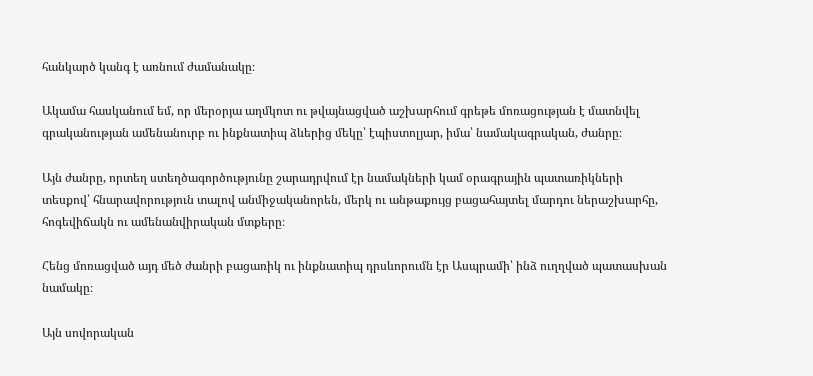հանկարծ կանգ է առնում ժամանակը։

Ակամա հասկանում եմ, որ մերօրյա աղմկոտ ու թվայնացված աշխարհում գրեթե մոռացության է մատնվել գրականության ամենանուրբ ու ինքնատիպ ձևերից մեկը՝ էպիստոլյար, իմա՝ նամակագրական, ժանրը։

Այն ժանրը, որտեղ ստեղծագործությունը շարադրվում էր նամակների կամ օրագրային պատառիկների տեսքով՝ հնարավորություն տալով անմիջականորեն, մերկ ու անթաքույց բացահայտել մարդու ներաշխարհը, հոգեվիճակն ու ամենանվիրական մտքերը։

Հենց մոռացված այդ մեծ ժանրի բացառիկ ու ինքնատիպ դրսևորումն էր Ասպրամի՝ ինձ ուղղված պատասխան նամակը։

Այն սովորական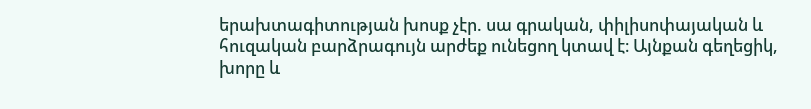երախտագիտության խոսք չէր. սա գրական, փիլիսոփայական և հուզական բարձրագույն արժեք ունեցող կտավ է։ Այնքան գեղեցիկ, խորը և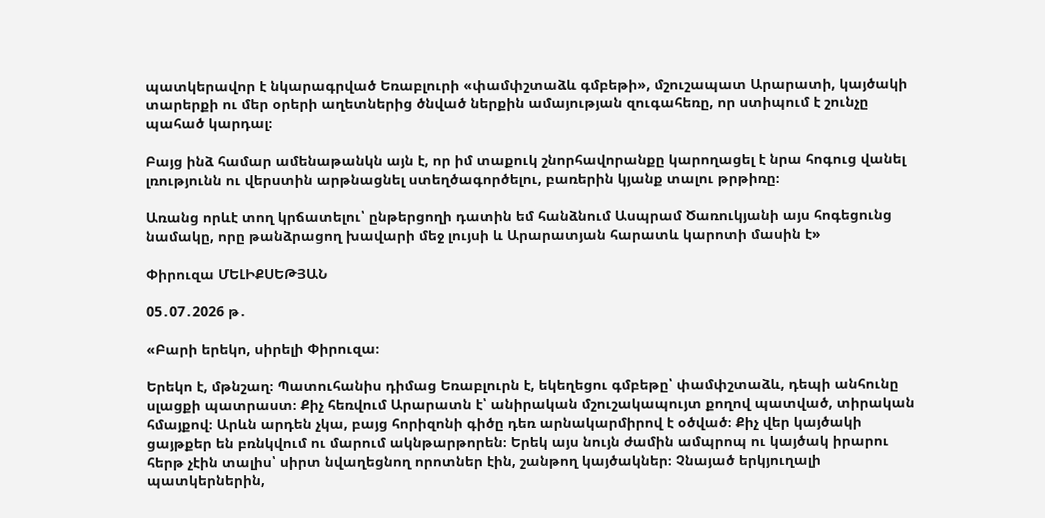պատկերավոր է նկարագրված Եռաբլուրի «փամփշտաձև գմբեթի», մշուշապատ Արարատի, կայծակի տարերքի ու մեր օրերի աղետներից ծնված ներքին ամայության զուգահեռը, որ ստիպում է շունչը պահած կարդալ։

Բայց ինձ համար ամենաթանկն այն է, որ իմ տաքուկ շնորհավորանքը կարողացել է նրա հոգուց վանել լռությունն ու վերստին արթնացնել ստեղծագործելու, բառերին կյանք տալու թրթիռը։

Առանց որևէ տող կրճատելու՝ ընթերցողի դատին եմ հանձնում Ասպրամ Ծառուկյանի այս հոգեցունց նամակը, որը թանձրացող խավարի մեջ լույսի և Արարատյան հարատև կարոտի մասին է»

Փիրուզա ՄԵԼԻՔՍԵԹՅԱՆ

05․07․2026 թ․

«Բարի երեկո, սիրելի Փիրուզա։

Երեկո է, մթնշաղ։ Պատուհանիս դիմաց Եռաբլուրն է, եկեղեցու գմբեթը՝ փամփշտաձև, դեպի անհունը սլացքի պատրաստ։ Քիչ հեռվում Արարատն է՝ անիրական մշուշակապույտ քողով պատված, տիրական հմայքով։ Արևն արդեն չկա, բայց հորիզոնի գիծը դեռ արնակարմիրով է օծված։ Քիչ վեր կայծակի ցայթքեր են բռնկվում ու մարում ակնթարթորեն։ Երեկ այս նույն ժամին ամպրոպ ու կայծակ իրարու հերթ չէին տալիս՝ սիրտ նվաղեցնող որոտներ էին, շանթող կայծակներ։ Չնայած երկյուղալի պատկերներին,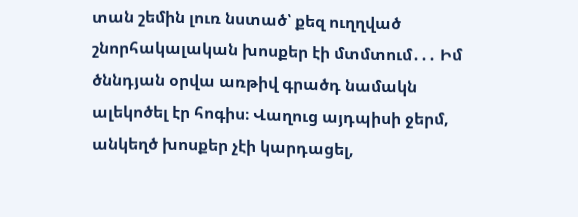տան շեմին լուռ նստած՝ քեզ ուղղված շնորհակալական խոսքեր էի մտմտում․․․ Իմ ծննդյան օրվա առթիվ գրածդ նամակն ալեկոծել էր հոգիս։ Վաղուց այդպիսի ջերմ, անկեղծ խոսքեր չէի կարդացել,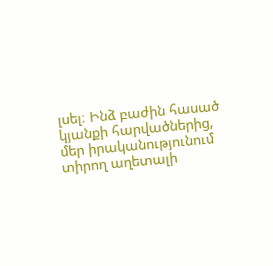լսել։ Ինձ բաժին հասած կյանքի հարվածներից, մեր իրականությունում տիրող աղետալի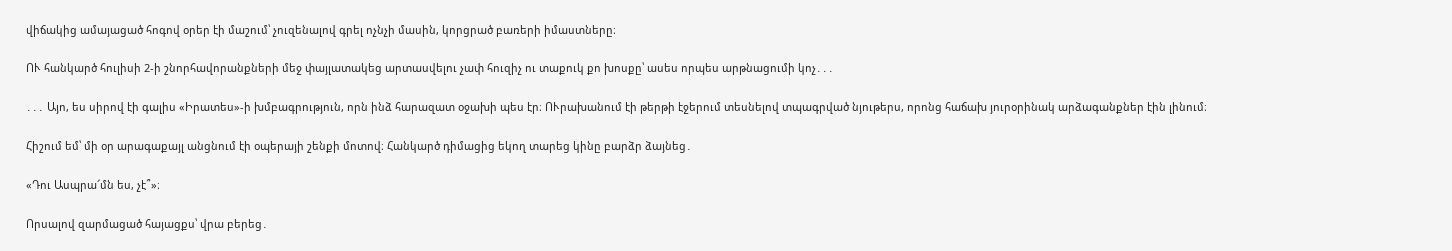վիճակից ամայացած հոգով օրեր էի մաշում՝ չուզենալով գրել ոչնչի մասին, կորցրած բառերի իմաստները։

ՈՒ հանկարծ հուլիսի 2-ի շնորհավորանքների մեջ փայլատակեց արտասվելու չափ հուզիչ ու տաքուկ քո խոսքը՝ ասես որպես արթնացումի կոչ․․․

․․․ Այո, ես սիրով էի գալիս «Իրատես»-ի խմբագրություն, որն ինձ հարազատ օջախի պես էր։ ՈՒրախանում էի թերթի էջերում տեսնելով տպագրված նյութերս, որոնց հաճախ յուրօրինակ արձագանքներ էին լինում։

Հիշում եմ՝ մի օր արագաքայլ անցնում էի օպերայի շենքի մոտով։ Հանկարծ դիմացից եկող տարեց կինը բարձր ձայնեց․

«Դու Ասպրա՜մն ես, չէ՞»։

Որսալով զարմացած հայացքս՝ վրա բերեց․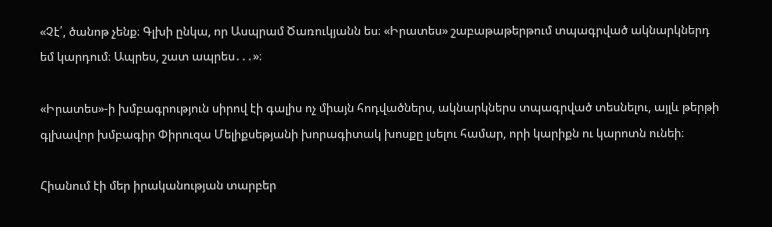«Չէ՛, ծանոթ չենք։ Գլխի ընկա, որ Ասպրամ Ծառուկյանն ես։ «Իրատես» շաբաթաթերթում տպագրված ակնարկներդ եմ կարդում։ Ապրես, շատ ապրես․․․»։

«Իրատես»-ի խմբագրություն սիրով էի գալիս ոչ միայն հոդվածներս, ակնարկներս տպագրված տեսնելու, այլև թերթի գլխավոր խմբագիր Փիրուզա Մելիքսեթյանի խորագիտակ խոսքը լսելու համար, որի կարիքն ու կարոտն ունեի։

Հիանում էի մեր իրականության տարբեր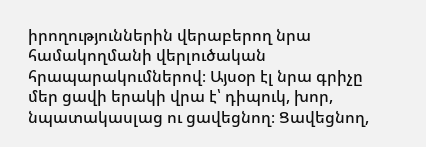իրողություններին վերաբերող նրա համակողմանի վերլուծական հրապարակումներով։ Այսօր էլ նրա գրիչը մեր ցավի երակի վրա է՝ դիպուկ, խոր, նպատակասլաց ու ցավեցնող։ Ցավեցնող,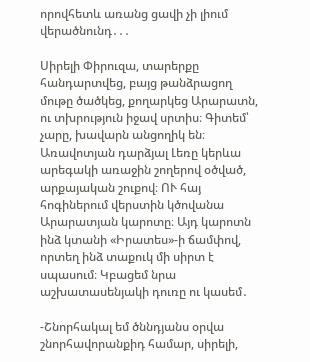որովհետև առանց ցավի չի լիում վերածնունդ․․․

Սիրելի Փիրուզա, տարերքը հանդարտվեց, բայց թանձրացող մութը ծածկեց, քողարկեց Արարատն, ու տխրություն իջավ սրտիս։ Գիտեմ՝ չարը, խավարն անցողիկ են։ Առավոտյան դարձյալ Լեռը կերևա արեգակի առաջին շողերով օծված, արքայական շուքով։ ՈՒ հայ հոգիներում վերստին կծովանա Արարատյան կարոտը։ Այդ կարոտն ինձ կտանի «Իրատես»-ի ճամփով, որտեղ ինձ տաքուկ մի սիրտ է սպասում։ Կբացեմ նրա աշխատասենյակի դուռը ու կասեմ․

-Շնորհակալ եմ ծննդյանս օրվա շնորհավորանքիդ համար, սիրելի,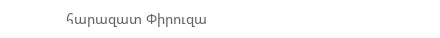հարազատ Փիրուզա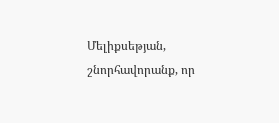Մելիքսեթյան, շնորհավորանք, որ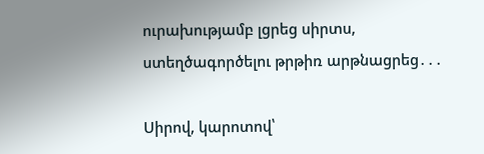ուրախությամբ լցրեց սիրտս, ստեղծագործելու թրթիռ արթնացրեց․․․

Սիրով, կարոտով՝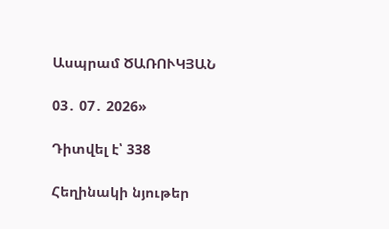Ասպրամ ԾԱՌՈՒԿՅԱՆ

03․ 07․ 2026»

Դիտվել է՝ 338

Հեղինակի նյութեր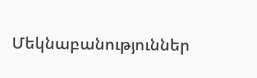Մեկնաբանություններ